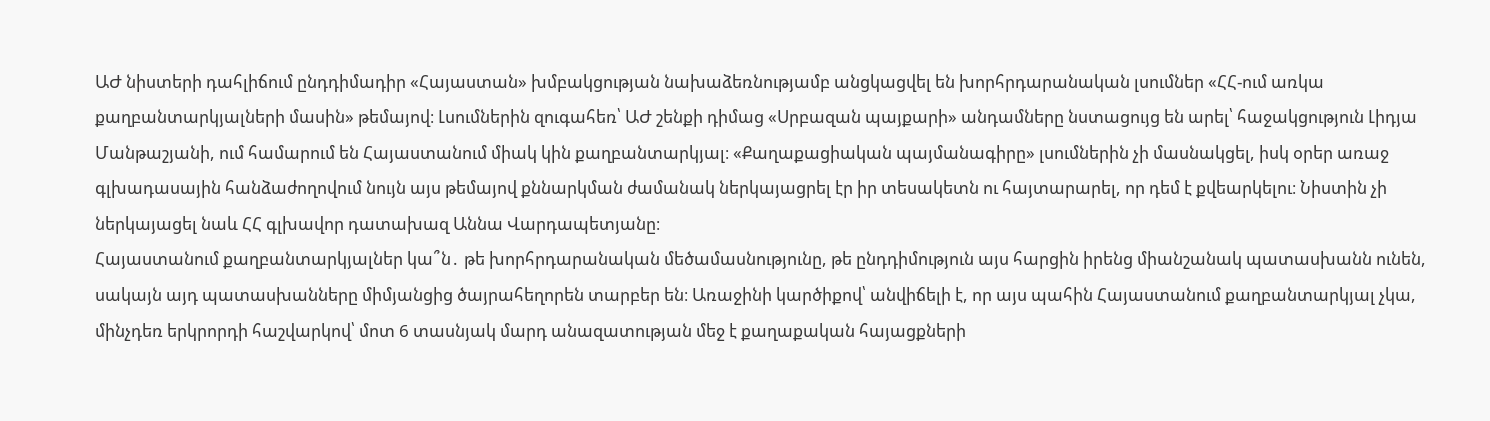ԱԺ նիստերի դահլիճում ընդդիմադիր «Հայաստան» խմբակցության նախաձեռնությամբ անցկացվել են խորհրդարանական լսումներ «ՀՀ-ում առկա քաղբանտարկյալների մասին» թեմայով։ Լսումներին զուգահեռ՝ ԱԺ շենքի դիմաց «Սրբազան պայքարի» անդամները նստացույց են արել՝ հաջակցություն Լիդյա Մանթաշյանի, ում համարում են Հայաստանում միակ կին քաղբանտարկյալ։ «Քաղաքացիական պայմանագիրը» լսումներին չի մասնակցել, իսկ օրեր առաջ գլխադասային հանձաժողովում նույն այս թեմայով քննարկման ժամանակ ներկայացրել էր իր տեսակետն ու հայտարարել, որ դեմ է քվեարկելու։ Նիստին չի ներկայացել նաև ՀՀ գլխավոր դատախազ Աննա Վարդապետյանը։
Հայաստանում քաղբանտարկյալներ կա՞ն․ թե խորհրդարանական մեծամասնությունը, թե ընդդիմություն այս հարցին իրենց միանշանակ պատասխանն ունեն, սակայն այդ պատասխանները միմյանցից ծայրահեղորեն տարբեր են։ Առաջինի կարծիքով՝ անվիճելի է, որ այս պահին Հայաստանում քաղբանտարկյալ չկա, մինչդեռ երկրորդի հաշվարկով՝ մոտ 6 տասնյակ մարդ անազատության մեջ է քաղաքական հայացքների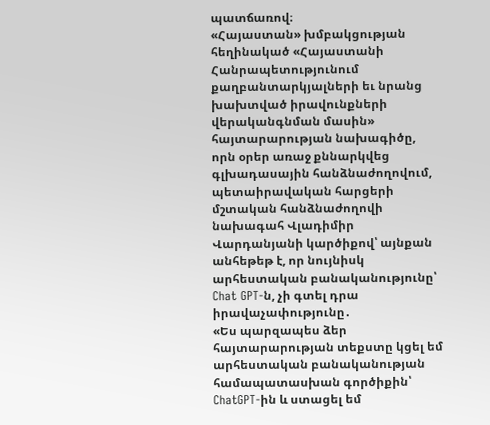պատճառով։
«Հայաստան» խմբակցության հեղինակած «Հայաստանի Հանրապետությունում քաղբանտարկյալների եւ նրանց խախտված իրավունքների վերականգնման մասին» հայտարարության նախագիծը, որն օրեր առաջ քննարկվեց գլխադասային հանձնաժողովում, պետաիրավական հարցերի մշտական հանձնաժողովի նախագահ Վլադիմիր Վարդանյանի կարծիքով՝ այնքան անհեթեթ է, որ նույնիսկ արհեստական բանականությունը՝ Chat GPT-ն, չի գտել դրա իրավաչափությունը․
«Ես պարզապես ձեր հայտարարության տեքստը կցել եմ արհեստական բանականության համապատասխան գործիքին՝ ChatGPT-ին և ստացել եմ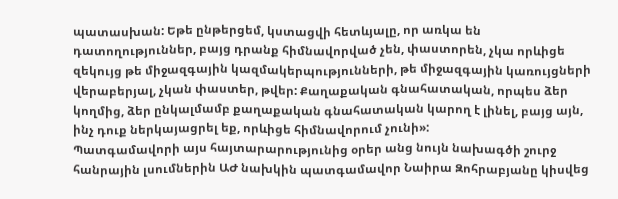պատասխան: Եթե ընթերցեմ, կստացվի հետևյալը, որ առկա են դատողություններ, բայց դրանք հիմնավորված չեն, փաստորեն, չկա որևիցե զեկույց թե միջազգային կազմակերպությունների, թե միջազգային կառույցների վերաբերյալ, չկան փաստեր, թվեր: Քաղաքական գնահատական, որպես ձեր կողմից, ձեր ընկալմամբ քաղաքական գնահատական կարող է լինել, բայց այն, ինչ դուք ներկայացրել եք, որևիցե հիմնավորում չունի»:
Պատգամավորի այս հայտարարությունից օրեր անց նույն նախագծի շուրջ հանրային լսումներին ԱԺ նախկին պատգամավոր Նաիրա Զոհրաբյանը կիսվեց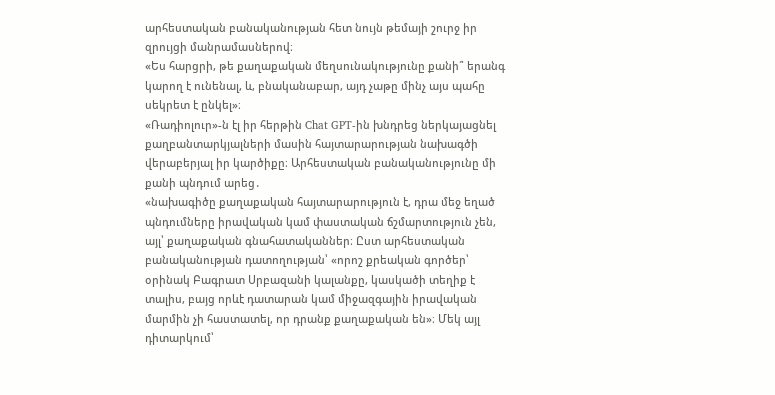արհեստական բանականության հետ նույն թեմայի շուրջ իր զրույցի մանրամասներով։
«Ես հարցրի, թե քաղաքական մեղսունակությունը քանի՞ երանգ կարող է ունենալ, և, բնականաբար, այդ չաթը մինչ այս պահը սեկրետ է ընկել»։
«Ռադիոլուր»-ն էլ իր հերթին Chat GPT-ին խնդրեց ներկայացնել քաղբանտարկյալների մասին հայտարարության նախագծի վերաբերյալ իր կարծիքը։ Արհեստական բանականությունը մի քանի պնդում արեց․
«նախագիծը քաղաքական հայտարարություն է, դրա մեջ եղած պնդումները իրավական կամ փաստական ճշմարտություն չեն, այլ՝ քաղաքական գնահատականներ։ Ըստ արհեստական բանականության դատողության՝ «որոշ քրեական գործեր՝ օրինակ Բագրատ Սրբազանի կալանքը, կասկածի տեղիք է տալիս, բայց որևէ դատարան կամ միջազգային իրավական մարմին չի հաստատել, որ դրանք քաղաքական են»։ Մեկ այլ դիտարկում՝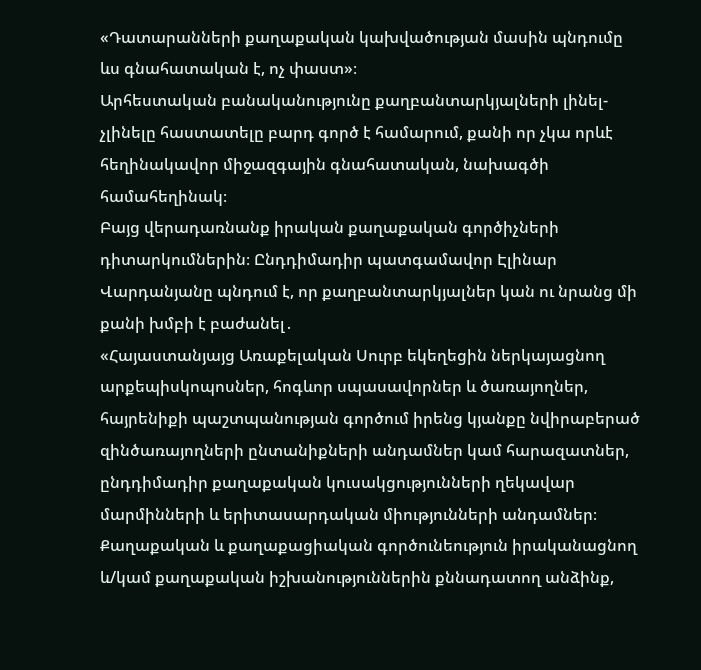«Դատարանների քաղաքական կախվածության մասին պնդումը ևս գնահատական է, ոչ փաստ»։
Արհեստական բանականությունը քաղբանտարկյալների լինել-չլինելը հաստատելը բարդ գործ է համարում, քանի որ չկա որևէ հեղինակավոր միջազգային գնահատական, նախագծի համահեղինակ։
Բայց վերադառնանք իրական քաղաքական գործիչների դիտարկումներին։ Ընդդիմադիր պատգամավոր Էլինար Վարդանյանը պնդում է, որ քաղբանտարկյալներ կան ու նրանց մի քանի խմբի է բաժանել․
«Հայաստանյայց Առաքելական Սուրբ եկեղեցին ներկայացնող արքեպիսկոպոսներ, հոգևոր սպասավորներ և ծառայողներ, հայրենիքի պաշտպանության գործում իրենց կյանքը նվիրաբերած զինծառայողների ընտանիքների անդամներ կամ հարազատներ, ընդդիմադիր քաղաքական կուսակցությունների ղեկավար մարմինների և երիտասարդական միությունների անդամներ։ Քաղաքական և քաղաքացիական գործունեություն իրականացնող և/կամ քաղաքական իշխանություններին քննադատող անձինք,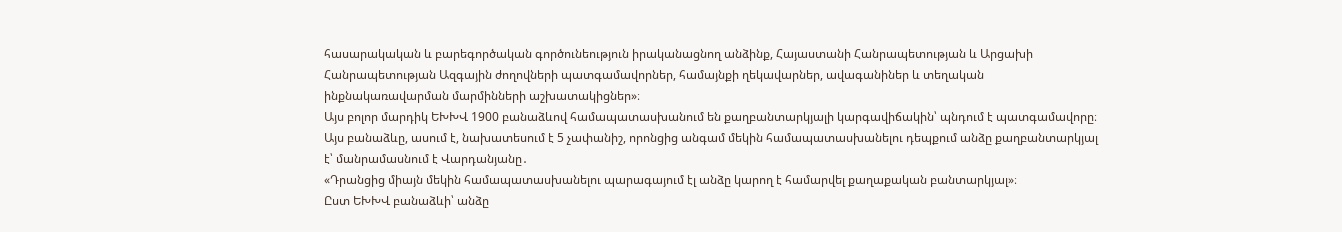հասարակական և բարեգործական գործունեություն իրականացնող անձինք, Հայաստանի Հանրապետության և Արցախի Հանրապետության Ազգային ժողովների պատգամավորներ, համայնքի ղեկավարներ, ավագանիներ և տեղական ինքնակառավարման մարմինների աշխատակիցներ»։
Այս բոլոր մարդիկ ԵԽԽՎ 1900 բանաձևով համապատասխանում են քաղբանտարկյալի կարգավիճակին՝ պնդում է պատգամավորը։ Այս բանաձևը, ասում է, նախատեսում է 5 չափանիշ, որոնցից անգամ մեկին համապատասխանելու դեպքում անձը քաղբանտարկյալ է՝ մանրամասնում է Վարդանյանը․
«Դրանցից միայն մեկին համապատասխանելու պարագայում էլ անձը կարող է համարվել քաղաքական բանտարկյալ»։
Ըստ ԵԽԽՎ բանաձևի՝ անձը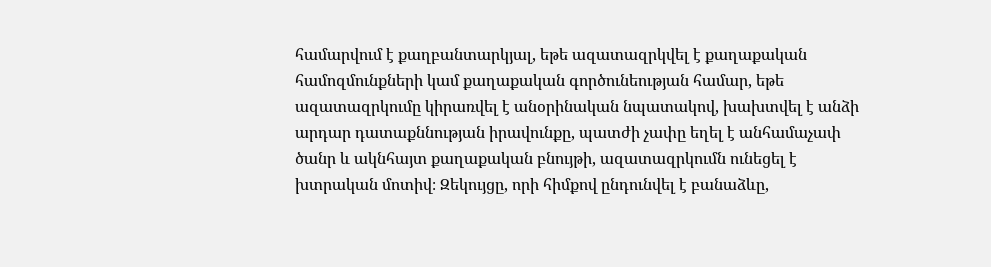համարվում է քաղբանտարկյալ, եթե ազատազրկվել է քաղաքական համոզմունքների կամ քաղաքական գործունեության համար, եթե ազատազրկումը կիրառվել է անօրինական նպատակով, խախտվել է անձի արդար դատաքննության իրավունքը, պատժի չափը եղել է անհամաչափ ծանր և ակնհայտ քաղաքական բնույթի, ազատազրկումն ունեցել է խտրական մոտիվ։ Զեկույցը, որի հիմքով ընդունվել է բանաձևը,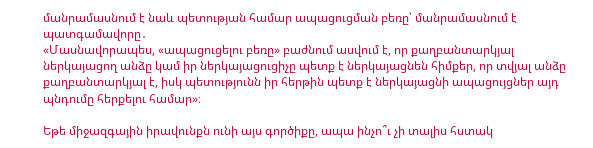մանրամասնում է նաև պետության համար ապացուցման բեռը՝ մանրամասնում է պատգամավորը․
«Մասնավորապես, «ապացուցելու բեռը» բաժնում ասվում է, որ քաղբանտարկյալ ներկայացող անձը կամ իր ներկայացուցիչը պետք է ներկայացնեն հիմքեր, որ տվյալ անձը քաղբանտարկյալ է, իսկ պետությունն իր հերթին պետք է ներկայացնի ապացույցներ այդ պնդումը հերքելու համար»։

Եթե միջազգային իրավունքն ունի այս գործիքը, ապա ինչո՞ւ չի տալիս հստակ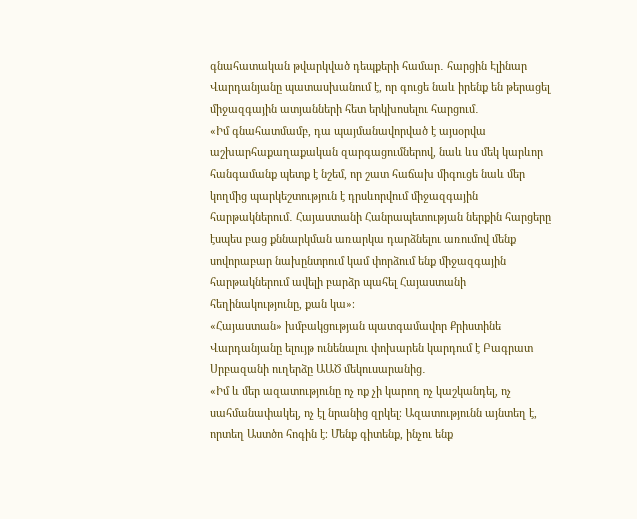գնահատական թվարկված դեպքերի համար․ հարցին Էլինար Վարդանյանը պատասխանում է, որ գուցե նաև իրենք են թերացել միջազգային ատյանների հետ երկխոսելու հարցում․
«Իմ գնահատմամբ, դա պայմանավորված է այսօրվա աշխարհաքաղաքական զարգացումներով, նաև ևս մեկ կարևոր հանգամանք պետք է նշեմ, որ շատ հաճախ միգուցե նաև մեր կողմից պարկեշտություն է դրսևորվում միջազգային հարթակներում․ Հայաստանի Հանրապետության ներքին հարցերը էսպես բաց քննարկման առարկա դարձնելու առումով մենք սովորաբար նախընտրում կամ փորձում ենք միջազգային հարթակներում ավելի բարձր պահել Հայաստանի հեղինակությունը, քան կա»։
«Հայաստան» խմբակցության պատգամավոր Քրիստինե Վարդանյանը ելույթ ունենալու փոխարեն կարդում է Բագրատ Սրբազանի ուղերձը ԱԱԾ մեկուսարանից․
«Իմ և մեր ազատությունը ոչ ոք չի կարող ոչ կաշկանդել, ոչ սահմանափակել, ոչ էլ նրանից զրկել։ Ազատությունն այնտեղ է, որտեղ Աստծո հոգին է։ Մենք գիտենք, ինչու ենք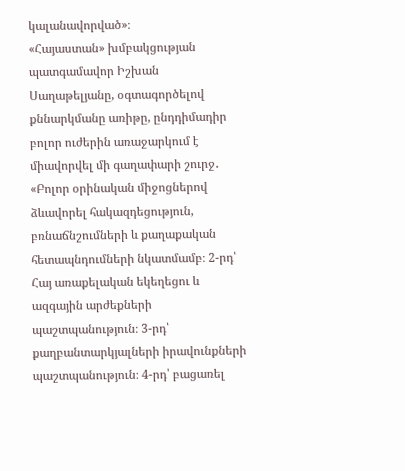կալանավորված»։
«Հայաստան» խմբակցության պատգամավոր Իշխան Սաղաթելյանը, օգտագործելով քննարկմանը առիթը, ընդդիմադիր բոլոր ուժերին առաջարկում է միավորվել մի գաղափարի շուրջ․
«Բոլոր օրինական միջոցներով ձևավորել հակազդեցություն, բռնաճնշումների և քաղաքական հետապնդումների նկատմամբ։ 2-րդ՝ Հայ առաքելական եկեղեցու և ազգային արժեքների պաշտպանություն։ 3-րդ՝ քաղբանտարկյալների իրավունքների պաշտպանություն։ 4-րդ՝ բացառել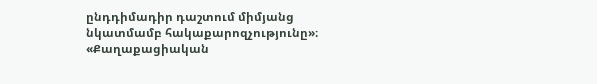ընդդիմադիր դաշտում միմյանց նկատմամբ հակաքարոզչությունը»։
«Քաղաքացիական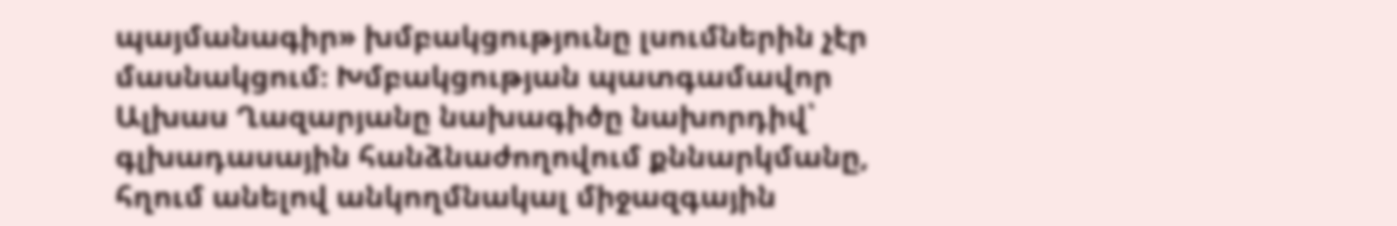պայմանագիր» խմբակցությունը լսումներին չէր մասնակցում։ Խմբակցության պատգամավոր Ալխաս Ղազարյանը նախագիծը նախորդիվ՝ գլխադասային հանձնաժողովում քննարկմանը, հղում անելով անկողմնակալ միջազգային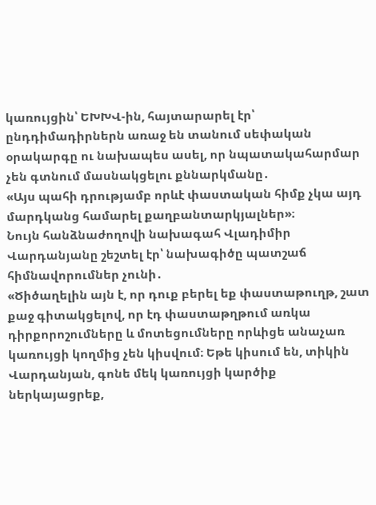կառույցին՝ ԵԽԽՎ-ին, հայտարարել էր՝ ընդդիմադիրներն առաջ են տանում սեփական օրակարգը ու նախապես ասել, որ նպատակահարմար չեն գտնում մասնակցելու քննարկմանը․
«Այս պահի դրությամբ որևէ փաստական հիմք չկա այդ մարդկանց համարել քաղբանտարկյալներ»։
Նույն հանձնաժողովի նախագահ Վլադիմիր Վարդանյանը շեշտել էր՝ նախագիծը պատշաճ հիմնավորումներ չունի․
«Ծիծաղելին այն է, որ դուք բերել եք փաստաթուղթ, շատ քաջ գիտակցելով, որ էդ փաստաթղթում առկա դիրքորոշումները և մոտեցումները որևիցե անաչառ կառույցի կողմից չեն կիսվում։ Եթե կիսում են, տիկին Վարդանյան, գոնե մեկ կառույցի կարծիք ներկայացրեք,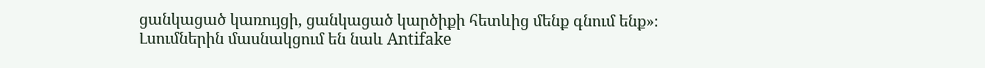ցանկացած կառույցի, ցանկացած կարծիքի հետևից մենք գնում ենք»։
Լսումներին մասնակցում են նաև Antifake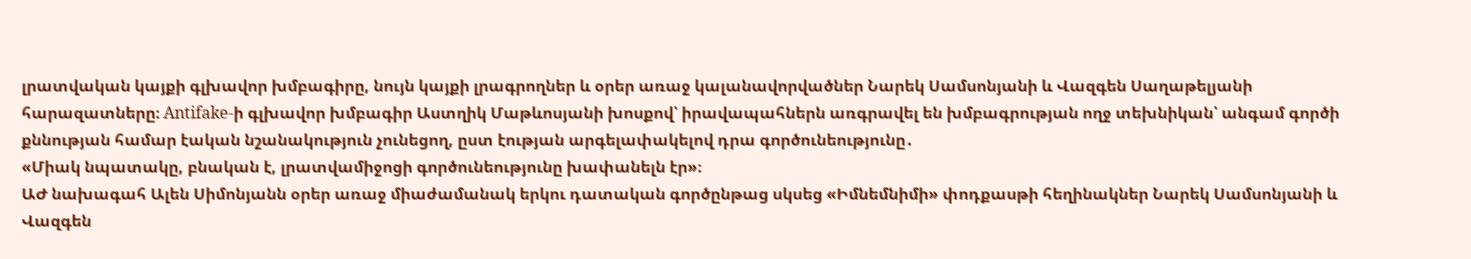լրատվական կայքի գլխավոր խմբագիրը, նույն կայքի լրագրողներ և օրեր առաջ կալանավորվածներ Նարեկ Սամսոնյանի և Վազգեն Սաղաթելյանի հարազատները։ Antifake-ի գլխավոր խմբագիր Աստղիկ Մաթևոսյանի խոսքով՝ իրավապահներն առգրավել են խմբագրության ողջ տեխնիկան՝ անգամ գործի քննության համար էական նշանակություն չունեցող, ըստ էության արգելափակելով դրա գործունեությունը․
«Միակ նպատակը, բնական է, լրատվամիջոցի գործունեությունը խափանելն էր»։
ԱԺ նախագահ Ալեն Սիմոնյանն օրեր առաջ միաժամանակ երկու դատական գործընթաց սկսեց «Իմնեմնիմի» փոդքասթի հեղինակներ Նարեկ Սամսոնյանի և Վազգեն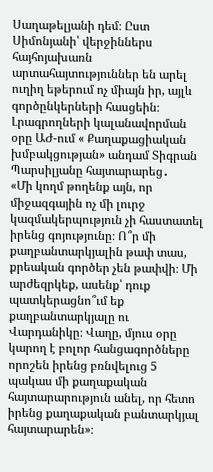Սաղաթելյանի դեմ։ Ըստ Սիմոնյանի՝ վերջիններս հայհոյախառն արտահայտություններ են արել ուղիղ եթերում ոչ միայն իր, այլև գործընկերների հասցեին։ Լրագրողների կալանավորման օրը ԱԺ-ում « Քաղաքացիական խմբակցության» անդամ Տիգրան Պարսիլյանը հայտարարեց․
«Մի կողմ թողենք այն, որ միջազգային ոչ մի լուրջ կազմակերպություն չի հաստատել իրենց գոյությունը։ Ո՞ր մի քաղբանտարկյալին թափ տաս, քրեական գործեր չեն թափվի։ Մի արժեզրկեք, ասենք՝ դուք պատկերացնո՞ւմ եք քաղբանտարկյալը ու Վարդանիկը։ Վաղը, մյուս օրը կարող է բոլոր հանցագործները որոշեն իրենց բռնվելուց 5 պակաս մի քաղաքական հայտարարություն անել, որ հետո իրենց քաղաքական բանտարկյալ հայտարարեն»։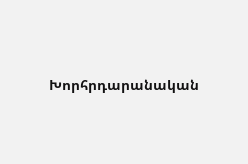Խորհրդարանական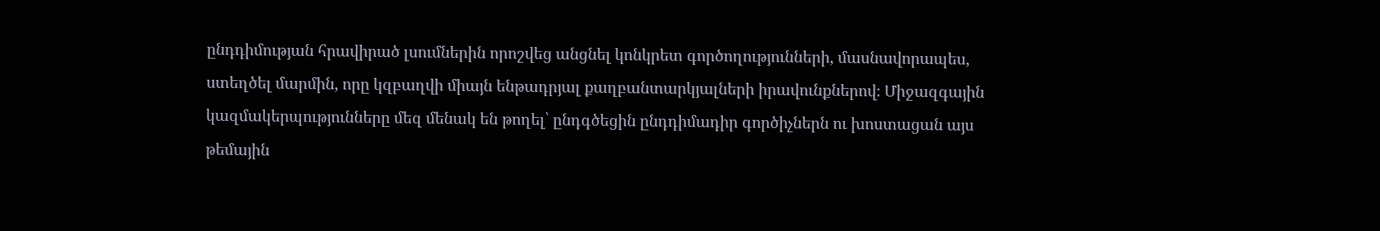ընդդիմության հրավիրած լսումներին որոշվեց անցնել կոնկրետ գործողությունների, մասնավորապես, ստեղծել մարմին, որը կզբաղվի միայն ենթադրյալ քաղբանտարկյալների իրավունքներով։ Միջազգային կազմակերպությունները մեզ մենակ են թողել՝ ընդգծեցին ընդդիմադիր գործիչներն ու խոստացան այս թեմային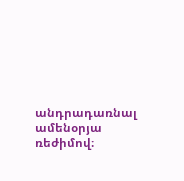անդրադառնալ ամենօրյա ռեժիմով։